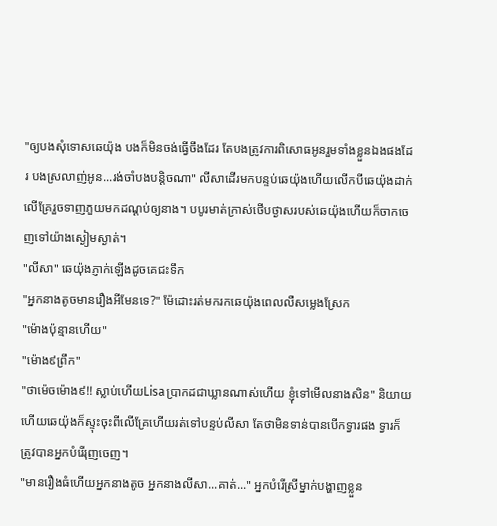"ឲ្យបងសុំទោសឆេយ៉ុង បងក៏មិនចង់ធ្វើចឹងដែរ តែបងត្រូវការពិសោធអូនរួមទាំងខ្លួនឯងផងដែរ បងស្រលាញ់អូន...រង់ចាំបងបន្តិចណា" លីសាដើរមកបន្ទប់ឆេយ៉ុងហើយលើកបីឆេយ៉ុងដាក់លើគ្រែរួចទាញភួយមកដណ្តប់ឲ្យនាង។ បបូរមាត់ក្រាស់ថើបថ្ងាសរបស់ឆេយ៉ុងហើយក៏ចាកចេញទៅយ៉ាងស្ងៀមស្ងាត់។
"លីសា" ឆេយ៉ុងភ្ញាក់ឡើងដូចគេជះទឹក
"អ្នកនាងតូចមានរឿងអីមែនទេ?" ម៉ែដោះរត់មករកឆេយ៉ុងពេលលឺសម្លេងស្រែក
"ម៉ោងប៉ុន្មានហើយ"
"ម៉ោង៩ព្រឹក"
"ថាម៉េចម៉ោង៩!! ស្លាប់ហើយLisaប្រាកដជាឃ្លានណាស់ហើយ ខ្ញុំទៅមើលនាងសិន" និយាយហើយឆេយ៉ុងក៏ស្ទុះចុះពីលើគ្រែហើយរត់ទៅបន្ទប់លីសា តែថាមិនទាន់បានបើកទ្វារផង ទ្វារក៏ត្រូវបានអ្នកបំរើរុញចេញ។
"មានរឿងធំហើយអ្នកនាងតូច អ្នកនាងលីសា...គាត់..." អ្នកបំរើស្រីម្នាក់បង្ហាញខ្លួន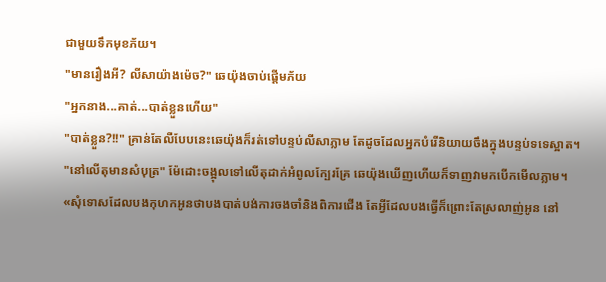ជាមួយទឹកមុខភ័យ។
"មានរឿងអី? លីសាយ៉ាងម៉េច?" ឆេយ៉ុងចាប់ផ្តើមភ័យ
"អ្នកនាង...គាត់...បាត់ខ្លួនហើយ"
"បាត់ខ្លួន?!!" គ្រាន់តែលឺបែបនេះឆេយ៉ុងក៏រត់ទៅបន្ទប់លីសាភ្លាម តែដូចដែលអ្នកបំរើនិយាយចឹងក្នុងបន្ទប់ទទេស្អាត។
"នៅលើតុមានសំបុត្រ" ម៉ែដោះចង្អុលទៅលើតុដាក់អំពូលក្បែរគ្រែ ឆេយ៉ុងឃើញហើយក៏ទាញវាមកបើកមើលភ្លាម។
«សុំទោសដែលបងកុហកអូនថាបងបាត់បង់ការចងចាំនិងពិការជើង តែអ្វីដែលបងធ្វើក៏ព្រោះតែស្រលាញ់អូន នៅ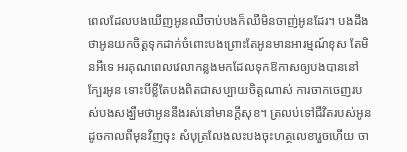ពេលដែលបងឃើញអូនឈឺចាប់បងក៏ឈឺមិនចាញ់អូនដែរ។ បងដឹងថាអូនយកចិត្តទុកដាក់ចំពោះបងព្រោះតែអូនមានអារម្មណ៍ខុស តែមិនអីទេ អរគុណពេលវេលាកន្លងមកដែលទុកឱកាសឲ្យបងបាននៅក្បែរអូន ទោះបីខ្លីតែបងពិតជាសប្បាយចិត្តណាស់ ការចាកចេញរបស់បងសង្ឃឹមថាអូននឹងរស់នៅមានក្តីសុខ។ ត្រលប់ទៅជីវិតរបស់អូន ដូចកាលពីមុនវិញចុះ សំបុត្រលែងលះបងចុះហត្ថលេខារួចហើយ ចា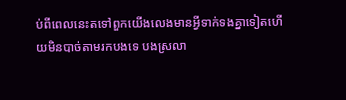ប់ពីពេលនេះតទៅពួកយើងលេងមានអ្វីទាក់ទងគ្នាទៀតហើយមិនបាច់តាមរកបងទេ បងស្រលា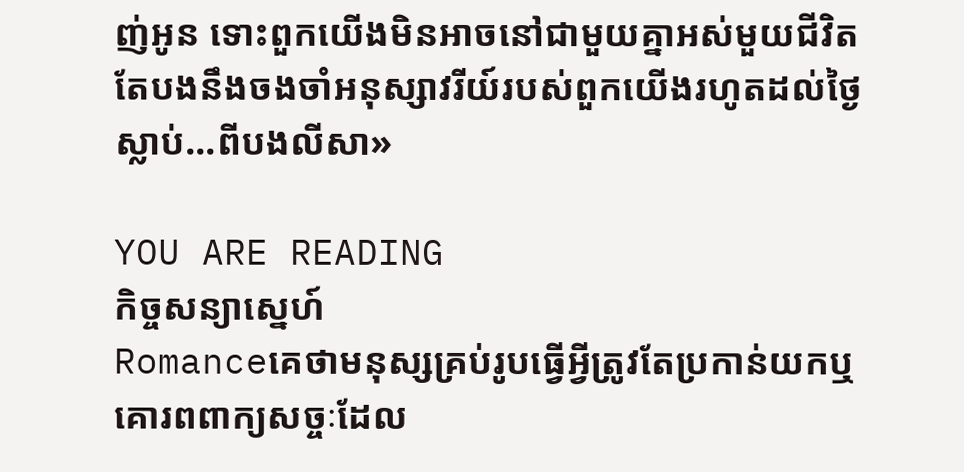ញ់អូន ទោះពួកយើងមិនអាចនៅជាមួយគ្នាអស់មួយជីវិត តែបងនឹងចងចាំអនុស្សាវរីយ៍របស់ពួកយើងរហូតដល់ថ្ងៃស្លាប់...ពីបងលីសា»

YOU ARE READING
កិច្ចសន្យាស្នេហ៍
Romanceគេថាមនុស្សគ្រប់រូបធ្វើអ្វីត្រូវតែប្រកាន់យកឬគោរពពាក្យសច្ចៈដែល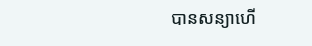បានសន្យាហើ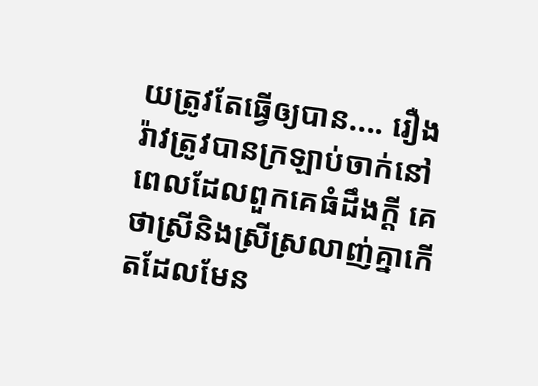យត្រូវតែធ្វើឲ្យបាន.... រឿងរ៉ាវត្រូវបានក្រឡាប់ចាក់នៅពេលដែលពួកគេធំដឹងក្ដី គេថាស្រីនិងស្រីស្រលាញ់គ្នាកើតដែលមែន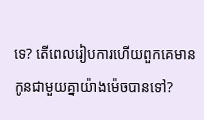ទេ? តើពេលរៀបការហើយពួកគេមាន កូនជាមួយគ្នាយ៉ាងម៉េចបានទៅ?